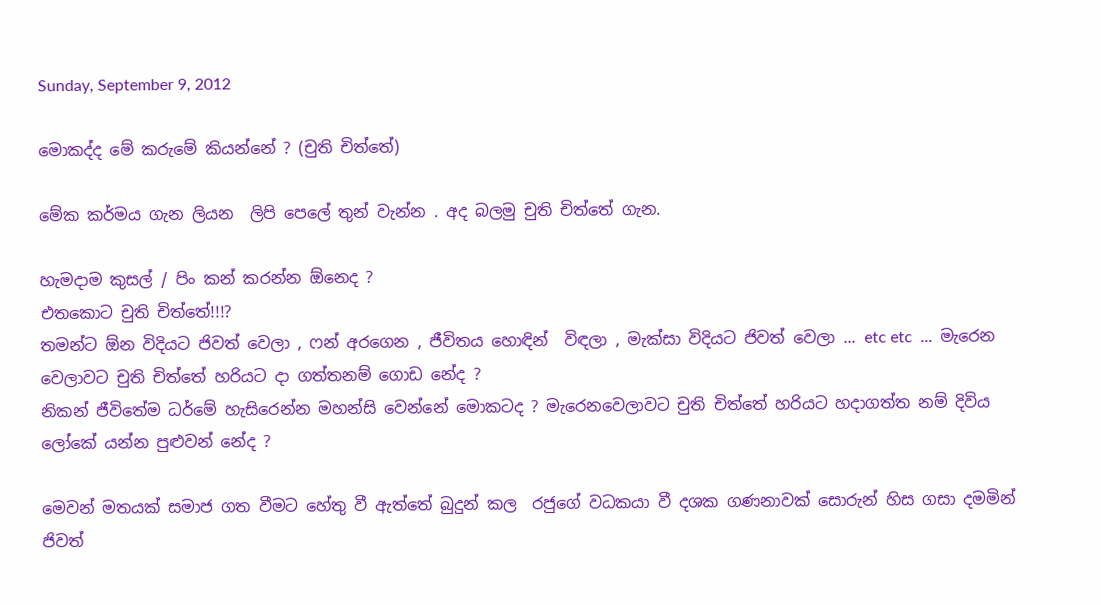Sunday, September 9, 2012

මොකද්ද මේ කරුමේ කියන්නේ ? (චුති චිත්තේ)

මේක කර්මය ගැන ලියන  ලිපි පෙලේ තුන් වැන්න . අද බලමු චුති චිත්තේ ගැන.

හැමදාම කුසල් / පිං කන් කරන්න ඕනෙද ?
එතකොට චුති චිත්තේ!!!?
තමන්ට ඕන විදියට ජිවත් වෙලා , ෆන් අරගෙන , ජීවිතය හොඳින්  විඳලා , මැක්සා විදියට ජිවත් වෙලා ... etc etc  ...  මැරෙන වෙලාවට චුති චිත්තේ හරියට දා ගත්තනම් ගොඩ නේද ?
නිකන් ජීවිතේම ධර්මේ හැසිරෙන්න මහන්සි වෙන්නේ මොකටද ? මැරෙනවෙලාවට චුති චිත්තේ හරියට හදාගත්ත නම් දිවිය ලෝකේ යන්න පුළුවන් නේද ?

මෙවන් මතයක් සමාජ ගත වීමට හේතු වී ඇත්තේ බුදුන් කල  රජුගේ වධකයා වී දශක ගණනාවක් සොරුන් හිස ගසා දමමින් ජිවත්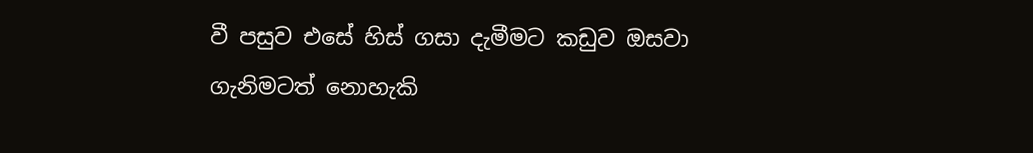වී පසුව එසේ හිස් ගසා දැමීමට කඩුව ඔසවා ගැනිමටත් නොහැකි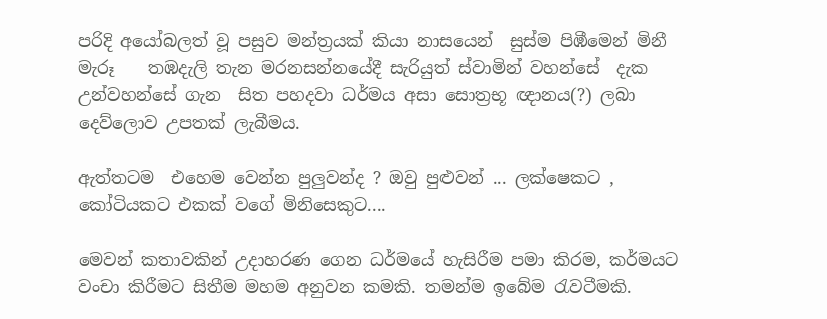පරිදි අයෝබලත් වූ පසුව මන්ත්‍රයක් කියා නාසයෙන්  සුස්ම පිඹීමෙන් මිනී මැරූ    තඹදැලි තැන මරනසන්නයේදී සැරියුත් ස්වාමින් වහන්සේ  දැක උන්වහන්සේ ගැන  සිත පහදවා ධර්මය අසා සොත්‍රභූ ඥානය(?) ලබා  දෙව්ලොව උපතක් ලැබීමය.

ඇත්තටම  එහෙම වෙන්න පුලුවන්ද ? ඔවු පුළුවන් ... ලක්ෂෙකට , කෝටියකට එකක් වගේ මිනිසෙකුට....

මෙවන් කතාවකින් උදාහරණ ගෙන ධර්මයේ හැසිරීම පමා කිරම, කර්මයට වංචා කිරීමට සිතීම මහම අනුවන කමකි. තමන්ම ඉබේම රැවටීමකි.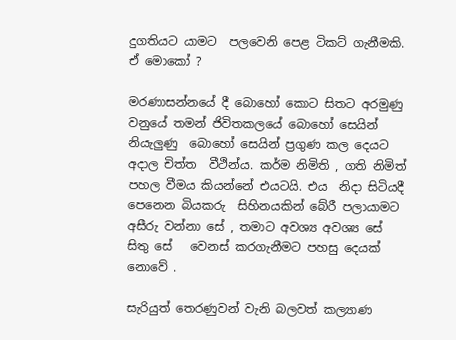දුගතියට යාමට  පලවෙනි පෙළ ටිකට් ගැනීමකි. ඒ මොකෝ ?

මරණාසන්නයේ දී බොහෝ කොට සිතට අරමුණු වනුයේ තමන් ජිවිතකලයේ බොහෝ සෙයින් නියැලුණු  බොහෝ සෙයින් ප්‍රගුණ කල දෙයට අදාල චිත්ත  වීථින්ය. කර්ම නිමිති , ගති නිමිත් පහල වීමය කියන්නේ එයටයි. එය  නිදා සිටියදී පෙනෙන බියකරු  සිහිනයකින් බේරී පලායාමට අසීරු වන්නා සේ , තමාට අවශ්‍ය අවශ්‍ය සේ සිතු සේ   වෙනස් කරගැනීමට පහසු දෙයක් නොවේ .

සැරියුත් තෙරණුවන් වැනි බලවත් කල්‍යාණ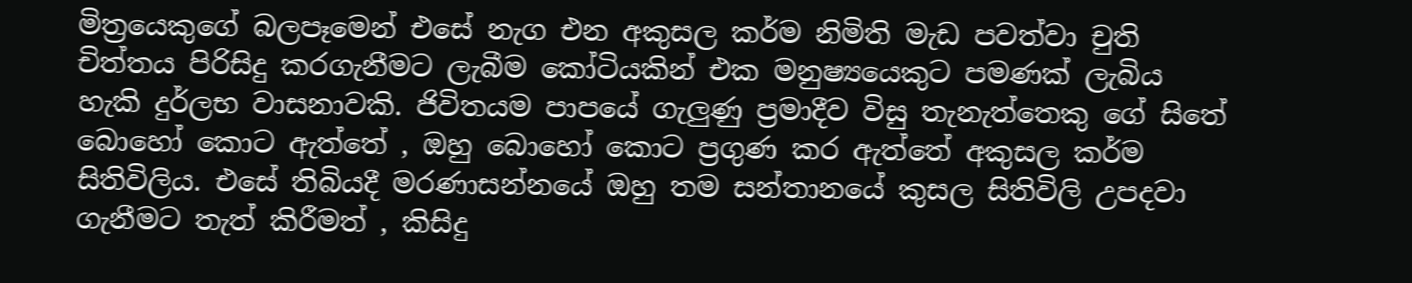මිත්‍රයෙකුගේ බලපෑමෙන් එසේ නැග එන අකුසල කර්ම නිමිති මැඩ පවත්වා චුති  චිත්තය පිරිසිදු කරගැනීමට ලැබීම කෝටියකින් එක මනුෂ්‍යයෙකුට පමණක් ලැබිය හැකි දුර්ලභ වාසනාවකි. ජිවිතයම පාපයේ ගැලුණු ප්‍රමාදීව විසු තැනැත්තෙකු ගේ සිතේ බොහෝ කොට ඇත්තේ , ඔහු බොහෝ කොට ප්‍රගුණ කර ඇත්තේ අකුසල කර්ම සිතිවිලිය. එසේ තිබියදී මරණාසන්නයේ ඔහු තම සන්තානයේ කුසල සිතිවිලි උපදවා ගැනීමට තැත් කිරීමත් , කිසිදු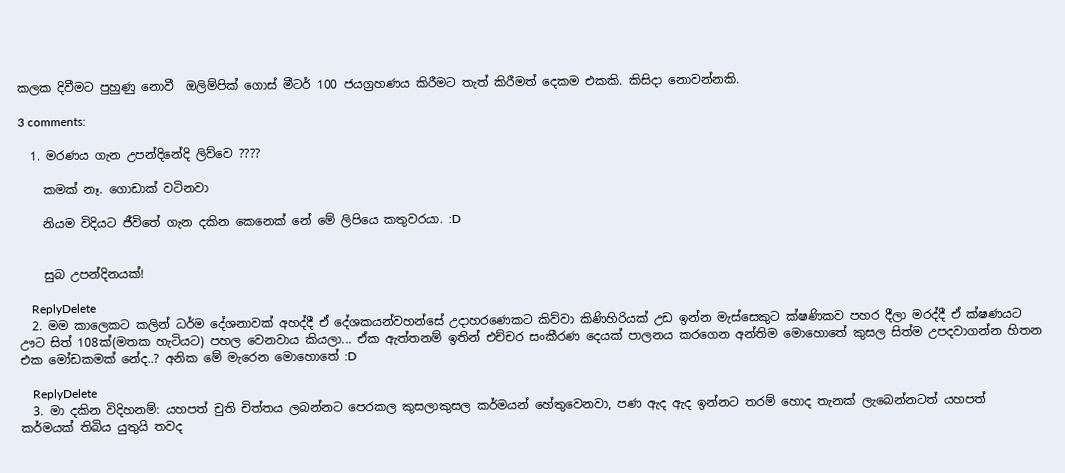කලක දිවීමට පුහුණු නොවී  ඔලිම්පික් ගොස් මීටර් 100 ජයග්‍රහණය කිරීමට තැත් කිරීමත් දෙකම එකකි. කිසිදා නොවන්නකි.

3 comments:

  1. මරණය ගැන උපන්දිනේදි ලිව්වෙ ????

    කමක් නෑ. ගොඩාක් වටිනවා

    නියම විදියට ජීවිතේ ගැන දකින කෙනෙක් නේ මේ ලිපියෙ කතුවරයා. :D


    සුබ උපන්දිනයක්!

    ReplyDelete
  2. මම කාලෙකට කලින් ධර්ම දේශනාවක් අහද්දී ඒ දේශකයන්වහන්සේ උදාහරණෙකට කිව්වා කිණිහිරියක් උඩ ඉන්න මැස්සෙකුට ක්ෂණිකව පහර දීලා මරද්දී ඒ ක්ෂණයට ඌට සිත් 108ක්(මතක හැටියට) පහල වෙනවාය කියලා... ඒක ඇත්තනම් ඉතින් එච්චර සංකීරණ දෙයක් පාලනය කරගෙන අන්තිම මොහොතේ කුසල සිත්ම උපදවාගන්න හිතන එක මෝඩකමක් නේද..? අනික මේ මැරෙන මොහොතේ :D

    ReplyDelete
  3. මා දකින විදිහනම්: යහපත් චුති චිත්තය ලබන්නට පෙරකල කුසලාකුසල කර්මයන් හේතුවෙනවා, පණ ඇද ඇද ඉන්නට තරම් හොද තැනක් ලැබෙන්නටත් යහපත් කර්මයක් තිබිය යුතුයි තවද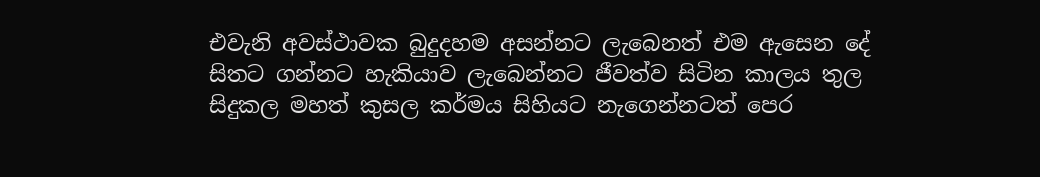එවැනි අවස්ථාවක බුදුදහම අසන්නට ලැබෙනත් එම ඇසෙන දේ සිතට ගන්නට හැකියාව ලැබෙන්නට ජීවත්ව සිටින කාලය තුල සිදුකල මහත් කුසල කර්මය සිහියට නැගෙන්නටත් පෙර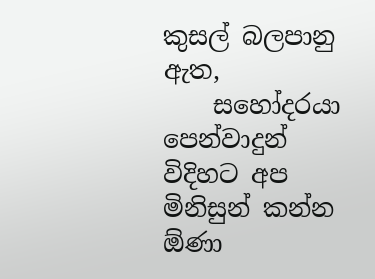කුසල් බලපානු ඇත,
    සහෝදරයා පෙන්වාදුන් විදිහට අප මිනිසුන් කන්න ඕණා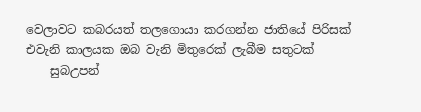වෙලාවට කබරයත් තලගොයා කරගන්න ජාතියේ පිරිසක් එවැනි කාලයක ඔබ වැනි මිතුරෙක් ලැබීම සතුටක්
    සුබඋපන්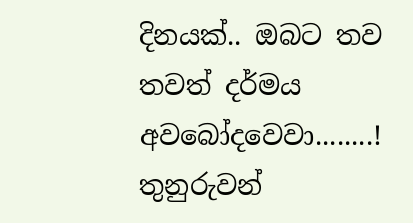දිනයක්.. ඔබට තව තවත් දර්මය අවබෝදවෙවා........! තුනුරුවන්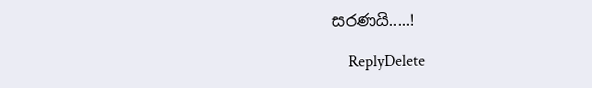සරණයි.....!

    ReplyDelete